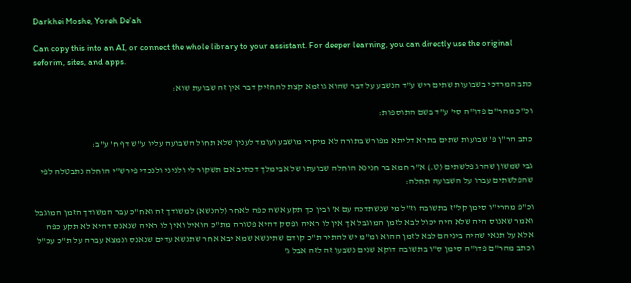Darkhei Moshe, Yoreh De'ah

Can copy this into an AI, or connect the whole library to your assistant. For deeper learning, you can directly use the original seforim, sites, and apps.

כתב המרדכי בשבועות שתים ריש ע"ד הנשבע על דבר שהוא גוזמא קצת להחזיק דבר אין זה שבועת שוא:

וכ"כ מהר"ם פדו"ה סי' ע"ד בשם התוספות:

כתב הר"ן פ' שבועות שתים בתרא דליתא מפורש בתורה לא מיקרי מושבע ועומד לענין שלא תחול השבועה עליו ע"ש דף ח' ע"ב:

גבי שמשון שהרג פלשתים (ט.) א"ר חמא בר חנינא הוחלה שבועתו של אבימלך דכתיב אם תשקור לי ולניני ולנכדי פירש"י הוחלה נתבטלה לפי שהפלשתים עברו על השבועה תחלה:

וכ"פ מהרי"ו סימן קל"ז בתשובה וז"ל מי שנשתדכה עם א' ובין כך תקע אשה כפה לאחר (להנשא) למשודך זה ואח"כ עבר המשודך הזמן המוגבל ואמר שאנוס היה שלא היה יכול לבא לזמן המוגבל אך אין לו ראיה ופסק דהיא פטורה מת"כ הואיל ואין לו ראיה שנאנס דהיא לא תקע כפה אלא על תנאי שהיה ביניהם לבא לזמן ההוא ומ"מ יש להתיר ת"כ קודם שתינשא שמא יבא אחר שתנשא עדים שנאנס ונמצא עברה על ת"כ עכ"ל וכתב מהר"ם פדו"ה סימן ס"ו בתשובה דוקא שנים נשבעו זה לזה אבל ג'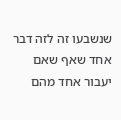שנשבעו זה לזה דבר אחד שאף שאם יעבור אחד מהם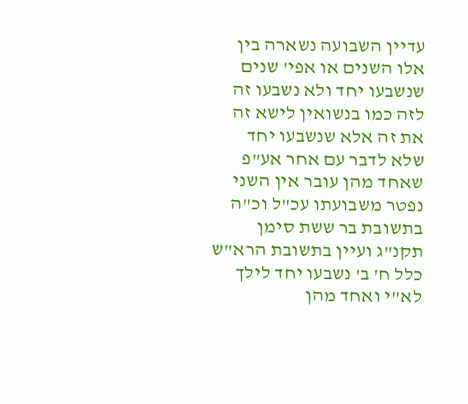עדיין השבועה נשארה בין אלו השנים או אפי' שנים שנשבעו יחד ולא נשבעו זה לזה כמו בנשואין לישא זה את זה אלא שנשבעו יחד שלא לדבר עם אחר אע"פ שאחד מהן עובר אין השני נפטר משבועתו עכ"ל וכ"ה בתשובת בר ששת סימן תקנ"ג ועיין בתשובת הרא"ש כלל ח' ב' נשבעו יחד לילך לא"י ואחד מהן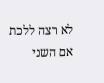לא רצה ללכת אם השני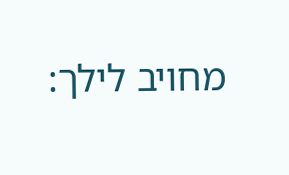מחויב לילך: